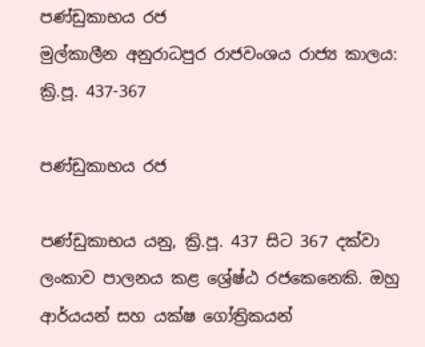පණ්ඩුකාභය රජ
මුල්කාලීන අනුරාධපුර රාජවංශය රාජ්‍ය කාලය: ක්‍රි.පූ. 437-367

පණ්ඩුකාභය රජ

පණ්ඩුකාභය යනු, ක්‍රි.පූ. 437 සිට 367 දක්වා ලංකාව පාලනය කළ ශ්‍රේෂ්ඨ රජකෙනෙකි. ඔහු ආර්යයන් සහ යක්ෂ ගෝත්‍රිකයන්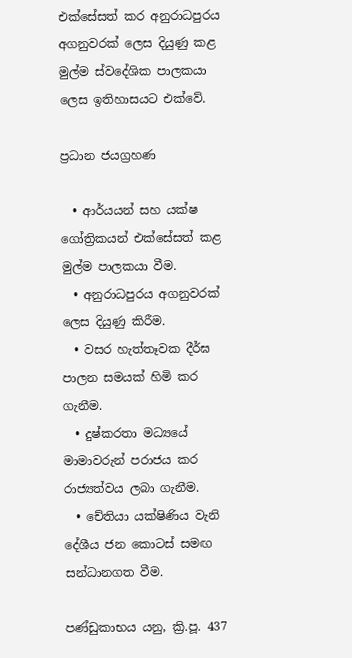එක්සේසත් කර අනුරාධපුරය අගනුවරක් ලෙස දියුණු කළ මුල්ම ස්වදේශික පාලකයා ලෙස ඉතිහාසයට එක්වේ.

ප්‍රධාන ජයග්‍රහණ

  • ආර්යයන් සහ යක්ෂ ගෝත්‍රිකයන් එක්සේසත් කළ මුල්ම පාලකයා වීම.
  • අනුරාධපුරය අගනුවරක් ලෙස දියුණු කිරීම.
  • වසර හැත්තෑවක දීර්ඝ පාලන සමයක් හිමි කර ගැනීම.
  • දුෂ්කරතා මධ්‍යයේ මාමාවරුන් පරාජය කර රාජ්‍යත්වය ලබා ගැනීම.
  • චේතියා යක්ෂිණිය වැනි දේශීය ජන කොටස් සමඟ සන්ධානගත වීම.

පණ්ඩුකාභය යනු, ක්‍රි.පූ. 437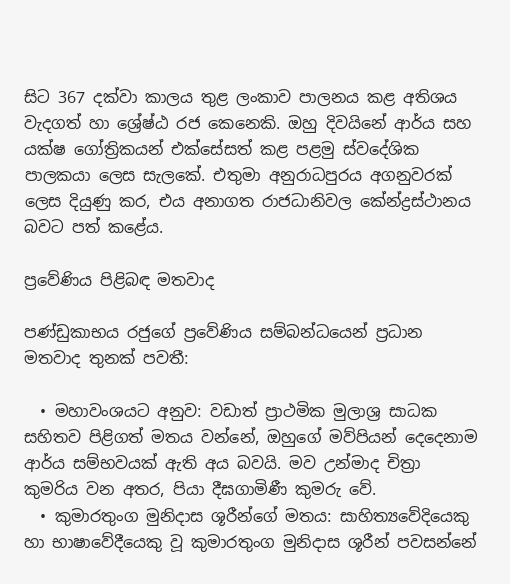සිට 367 දක්වා කාලය තුළ ලංකාව පාලනය කළ අතිශය වැදගත් හා ශ්‍රේෂ්ඨ රජ කෙනෙකි. ඔහු දිවයිනේ ආර්ය සහ යක්ෂ ගෝත්‍රිකයන් එක්සේසත් කළ පළමු ස්වදේශික පාලකයා ලෙස සැලකේ. එතුමා අනුරාධපුරය අගනුවරක් ලෙස දියුණු කර, එය අනාගත රාජධානිවල කේන්ද්‍රස්ථානය බවට පත් කළේය.

ප්‍රවේණිය පිළිබඳ මතවාද

පණ්ඩුකාභය රජුගේ ප්‍රවේණිය සම්බන්ධයෙන් ප්‍රධාන මතවාද තුනක් පවතී:

  • මහාවංශයට අනුව: වඩාත් ප්‍රාථමික මුලාශ්‍ර සාධක සහිතව පිළිගත් මතය වන්නේ, ඔහුගේ මව්පියන් දෙදෙනාම ආර්ය සම්භවයක් ඇති අය බවයි. මව උන්මාද චිත්‍රා කුමරිය වන අතර, පියා දීඝගාමිණී කුමරු වේ.
  • කුමාරතුංග මුනිදාස ශූරීන්ගේ මතය: සාහිත්‍යවේදියෙකු හා භාෂාවේදීයෙකු වූ කුමාරතුංග මුනිදාස ශූරීන් පවසන්නේ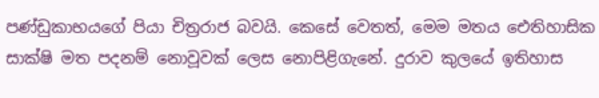පණ්ඩුකාභයගේ පියා චිත්‍රරාජ බවයි. කෙසේ වෙතත්, මෙම මතය ඓතිහාසික සාක්ෂි මත පදනම් නොවූවක් ලෙස නොපිළිගැනේ. දුරාව කුලයේ ඉතිහාස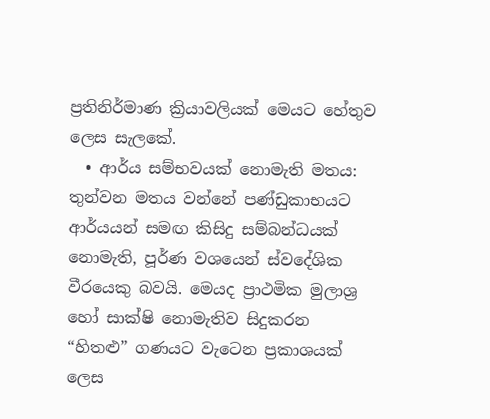ප්‍රතිනිර්මාණ ක්‍රියාවලියක් මෙයට හේතුව ලෙස සැලකේ.
  • ආර්ය සම්භවයක් නොමැති මතය: තුන්වන මතය වන්නේ පණ්ඩුකාභයට ආර්යයන් සමඟ කිසිදු සම්බන්ධයක් නොමැති, පූර්ණ වශයෙන් ස්වදේශික වීරයෙකු බවයි. මෙයද ප්‍රාථමික මුලාශ්‍ර හෝ සාක්ෂි නොමැතිව සිදුකරන “හිතළු” ගණයට වැටෙන ප්‍රකාශයක් ලෙස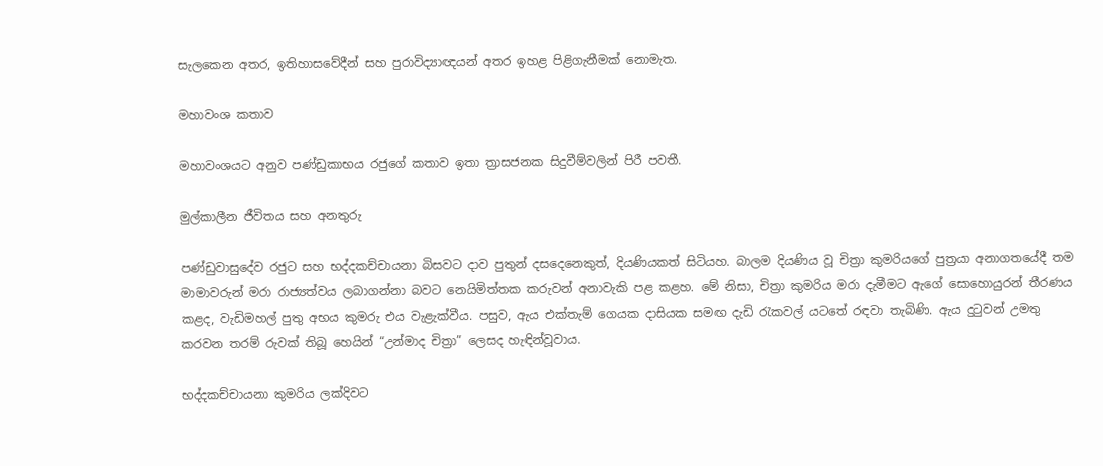සැලකෙන අතර, ඉතිහාසවේදීන් සහ පුරාවිද්‍යාඥයන් අතර ඉහළ පිළිගැනීමක් නොමැත.

මහාවංශ කතාව

මහාවංශයට අනුව පණ්ඩුකාභය රජුගේ කතාව ඉතා ත්‍රාසජනක සිදුවීම්වලින් පිරී පවතී.

මුල්කාලීන ජීවිතය සහ අනතුරු

පණ්ඩුවාසුදේව රජුට සහ භද්දකච්චායනා බිසවට දාව පුතුන් දසදෙනෙකුත්, දියණියකත් සිටියහ. බාලම දියණිය වූ චිත්‍රා කුමරියගේ පුත්‍රයා අනාගතයේදී තම මාමාවරුන් මරා රාජ්‍යත්වය ලබාගන්නා බවට නෙයිමිත්තක කරුවන් අනාවැකි පළ කළහ. මේ නිසා, චිත්‍රා කුමරිය මරා දැමීමට ඇගේ සොහොයුරන් තීරණය කළද, වැඩිමහල් පුතු අභය කුමරු එය වැළැක්වීය. පසුව, ඇය එක්තැම් ගෙයක දාසියක සමඟ දැඩි රැකවල් යටතේ රඳවා තැබිණි. ඇය දුටුවන් උමතු කරවන තරම් රුවක් තිබූ හෙයින් “උන්මාද චිත්‍රා” ලෙසද හැඳින්වූවාය.

භද්දකච්චායනා කුමරිය ලක්දිවට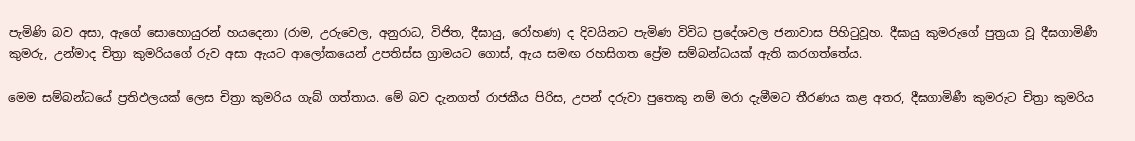පැමිණි බව අසා, ඇගේ සොහොයුරන් හයදෙනා (රාම, උරුවෙල, අනුරාධ, විජිත, දීඝායු, රෝහණ) ද දිවයිනට පැමිණ විවිධ ප්‍රදේශවල ජනාවාස පිහිටුවූහ. දීඝායු කුමරුගේ පුත්‍රයා වූ දීඝගාමිණී කුමරු, උන්මාද චිත්‍රා කුමරියගේ රුව අසා ඇයට ආලෝකයෙන් උපතිස්ස ග්‍රාමයට ගොස්, ඇය සමඟ රහසිගත ප්‍රේම සම්බන්ධයක් ඇති කරගත්තේය.

මෙම සම්බන්ධයේ ප්‍රතිඵලයක් ලෙස චිත්‍රා කුමරිය ගැබ් ගත්තාය. මේ බව දැනගත් රාජකීය පිරිස, උපන් දරුවා පුතෙකු නම් මරා දැමීමට තීරණය කළ අතර, දීඝගාමිණී කුමරුට චිත්‍රා කුමරිය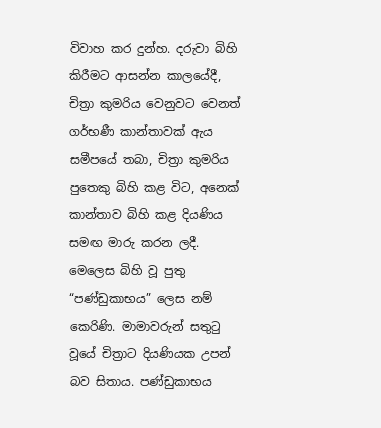විවාහ කර දුන්හ. දරුවා බිහි කිරීමට ආසන්න කාලයේදී, චිත්‍රා කුමරිය වෙනුවට වෙනත් ගර්භණී කාන්තාවක් ඇය සමීපයේ තබා, චිත්‍රා කුමරිය පුතෙකු බිහි කළ විට, අනෙක් කාන්තාව බිහි කළ දියණිය සමඟ මාරු කරන ලදී. මෙලෙස බිහි වූ පුතු “පණ්ඩුකාභය” ලෙස නම් කෙරිණි. මාමාවරුන් සතුටු වූයේ චිත්‍රාට දියණියක උපන් බව සිතාය. පණ්ඩුකාභය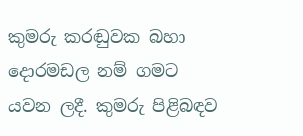කුමරු කරඬුවක බහා දොරමඩල නම් ගමට යවන ලදී. කුමරු පිළිබඳව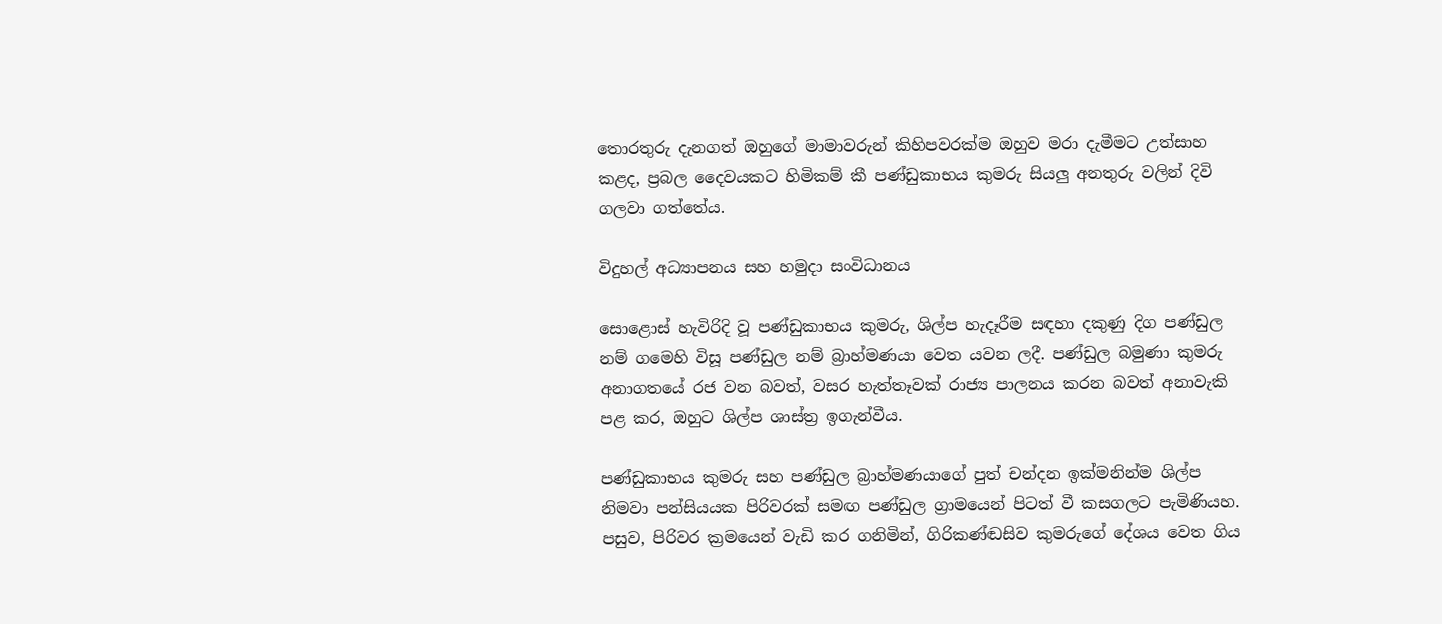තොරතුරු දැනගත් ඔහුගේ මාමාවරුන් කිහිපවරක්ම ඔහුව මරා දැමීමට උත්සාහ කළද, ප්‍රබල දෛවයකට හිමිකම් කී පණ්ඩුකාභය කුමරු සියලු අනතුරු වලින් දිවි ගලවා ගත්තේය.

විදුහල් අධ්‍යාපනය සහ හමුදා සංවිධානය

සොළොස් හැවිරිදි වූ පණ්ඩුකාභය කුමරු, ශිල්ප හැදෑරීම සඳහා දකුණු දිග පණ්ඩුල නම් ගමෙහි විසූ පණ්ඩුල නම් බ්‍රාහ්මණයා වෙත යවන ලදී. පණ්ඩුල බමුණා කුමරු අනාගතයේ රජ වන බවත්, වසර හැත්තෑවක් රාජ්‍ය පාලනය කරන බවත් අනාවැකි පළ කර, ඔහුට ශිල්ප ශාස්ත්‍ර ඉගැන්වීය.

පණ්ඩුකාභය කුමරු සහ පණ්ඩුල බ්‍රාහ්මණයාගේ පුත් චන්දන ඉක්මනින්ම ශිල්ප නිමවා පන්සියයක පිරිවරක් සමඟ පණ්ඩුල ග්‍රාමයෙන් පිටත් වී කසගලට පැමිණියහ. පසුව, පිරිවර ක්‍රමයෙන් වැඩි කර ගනිමින්, ගිරිකණ්ඬසිව කුමරුගේ දේශය වෙත ගිය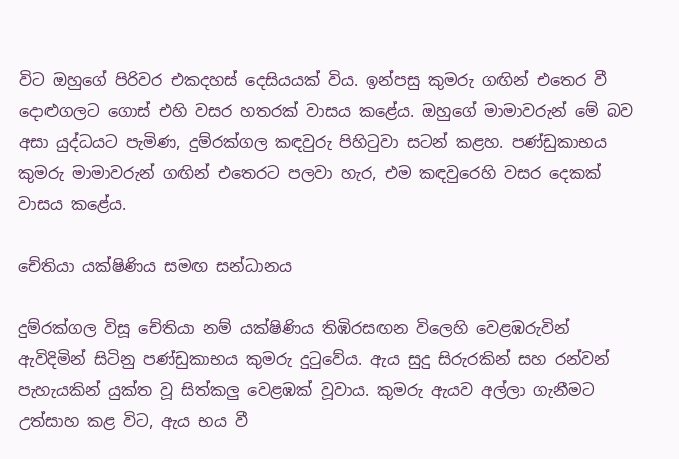විට ඔහුගේ පිරිවර එකදහස් දෙසියයක් විය. ඉන්පසු කුමරු ගඟින් එතෙර වී දොළුගලට ගොස් එහි වසර හතරක් වාසය කළේය. ඔහුගේ මාමාවරුන් මේ බව අසා යුද්ධයට පැමිණ, දුම්රක්ගල කඳවුරු පිහිටුවා සටන් කළහ. පණ්ඩුකාභය කුමරු මාමාවරුන් ගඟින් එතෙරට පලවා හැර, එම කඳවුරෙහි වසර දෙකක් වාසය කළේය.

චේතියා යක්ෂිණිය සමඟ සන්ධානය

දුම්රක්ගල විසූ චේතියා නම් යක්ෂිණිය තිඹිරසඟන විලෙහි වෙළඹරුවින් ඇවිදිමින් සිටිනු පණ්ඩුකාභය කුමරු දුටුවේය. ඇය සුදු සිරුරකින් සහ රන්වන් පැහැයකින් යුක්ත වූ සිත්කලු වෙළඹක් වූවාය. කුමරු ඇයව අල්ලා ගැනීමට උත්සාහ කළ විට, ඇය භය වී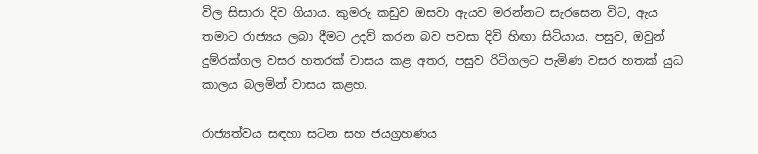විල සිසාරා දිව ගියාය. කුමරු කඩුව ඔසවා ඇයව මරන්නට සැරසෙන විට, ඇය තමාට රාජ්‍යය ලබා දීමට උදව් කරන බව පවසා දිවි හිඟා සිටියාය. පසුව, ඔවුන් දුම්රක්ගල වසර හතරක් වාසය කළ අතර, පසුව රිටිගලට පැමිණ වසර හතක් යුධ කාලය බලමින් වාසය කළහ.

රාජ්‍යත්වය සඳහා සටන සහ ජයග්‍රහණය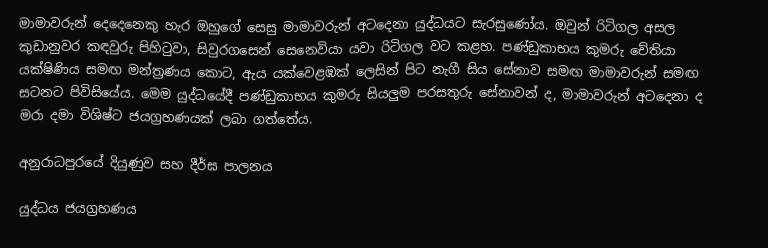මාමාවරුන් දෙදෙනෙකු හැර ඔහුගේ සෙසු මාමාවරුන් අටදෙනා යුද්ධයට සැරසුණෝය. ඔවුන් රිටිගල අසල කුඩානුවර කඳවුරු පිහිටුවා, සිවුරගසෙන් සෙනෙවියා යවා රිටිගල වට කළහ. පණ්ඩුකාභය කුමරු චේතියා යක්ෂිණිය සමඟ මන්ත්‍රණය කොට, ඇය යක්වෙළඹක් ලෙසින් පිට නැගී සිය සේනාව සමඟ මාමාවරුන් සමඟ සටනට පිවිසියේය. මෙම යුද්ධයේදී පණ්ඩුකාභය කුමරු සියලුම පරසතුරු සේනාවන් ද, මාමාවරුන් අටදෙනා ද මරා දමා විශිෂ්ට ජයග්‍රහණයක් ලබා ගත්තේය.

අනුරාධපුරයේ දියුණුව සහ දීර්ඝ පාලනය

යුද්ධය ජයග්‍රහණය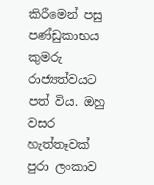කිරීමෙන් පසු පණ්ඩුකාභය කුමරු රාජ්‍යත්වයට පත් විය. ඔහු වසර හැත්තෑවක් පුරා ලංකාව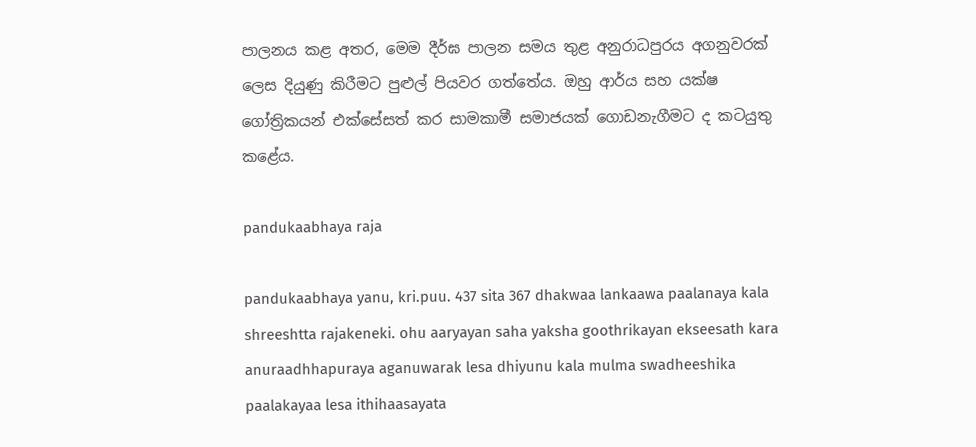පාලනය කළ අතර, මෙම දීර්ඝ පාලන සමය තුළ අනුරාධපුරය අගනුවරක් ලෙස දියුණු කිරීමට පුළුල් පියවර ගත්තේය. ඔහු ආර්ය සහ යක්ෂ ගෝත්‍රිකයන් එක්සේසත් කර සාමකාමී සමාජයක් ගොඩනැගීමට ද කටයුතු කළේය.

pandukaabhaya raja

pandukaabhaya yanu, kri.puu. 437 sita 367 dhakwaa lankaawa paalanaya kala shreeshtta rajakeneki. ohu aaryayan saha yaksha goothrikayan ekseesath kara anuraadhhapuraya aganuwarak lesa dhiyunu kala mulma swadheeshika paalakayaa lesa ithihaasayata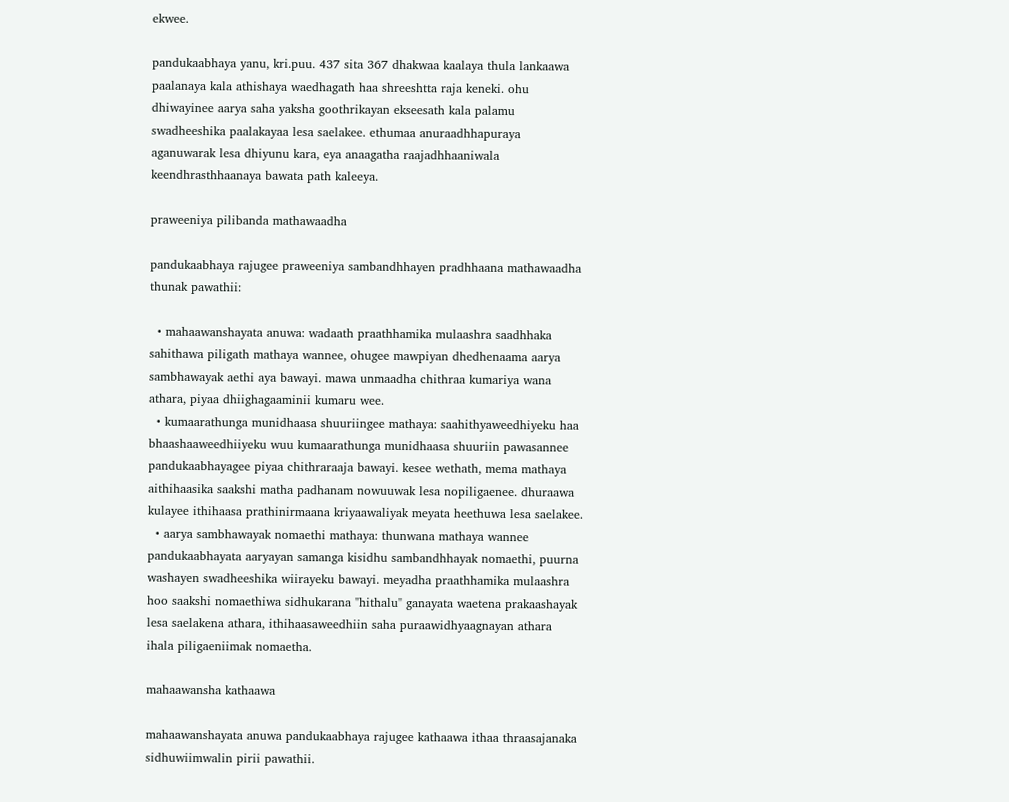ekwee.

pandukaabhaya yanu, kri.puu. 437 sita 367 dhakwaa kaalaya thula lankaawa paalanaya kala athishaya waedhagath haa shreeshtta raja keneki. ohu dhiwayinee aarya saha yaksha goothrikayan ekseesath kala palamu swadheeshika paalakayaa lesa saelakee. ethumaa anuraadhhapuraya aganuwarak lesa dhiyunu kara, eya anaagatha raajadhhaaniwala keendhrasthhaanaya bawata path kaleeya.

praweeniya pilibanda mathawaadha

pandukaabhaya rajugee praweeniya sambandhhayen pradhhaana mathawaadha thunak pawathii:

  • mahaawanshayata anuwa: wadaath praathhamika mulaashra saadhhaka sahithawa piligath mathaya wannee, ohugee mawpiyan dhedhenaama aarya sambhawayak aethi aya bawayi. mawa unmaadha chithraa kumariya wana athara, piyaa dhiighagaaminii kumaru wee.
  • kumaarathunga munidhaasa shuuriingee mathaya: saahithyaweedhiyeku haa bhaashaaweedhiiyeku wuu kumaarathunga munidhaasa shuuriin pawasannee pandukaabhayagee piyaa chithraraaja bawayi. kesee wethath, mema mathaya aithihaasika saakshi matha padhanam nowuuwak lesa nopiligaenee. dhuraawa kulayee ithihaasa prathinirmaana kriyaawaliyak meyata heethuwa lesa saelakee.
  • aarya sambhawayak nomaethi mathaya: thunwana mathaya wannee pandukaabhayata aaryayan samanga kisidhu sambandhhayak nomaethi, puurna washayen swadheeshika wiirayeku bawayi. meyadha praathhamika mulaashra hoo saakshi nomaethiwa sidhukarana "hithalu" ganayata waetena prakaashayak lesa saelakena athara, ithihaasaweedhiin saha puraawidhyaagnayan athara ihala piligaeniimak nomaetha.

mahaawansha kathaawa

mahaawanshayata anuwa pandukaabhaya rajugee kathaawa ithaa thraasajanaka sidhuwiimwalin pirii pawathii.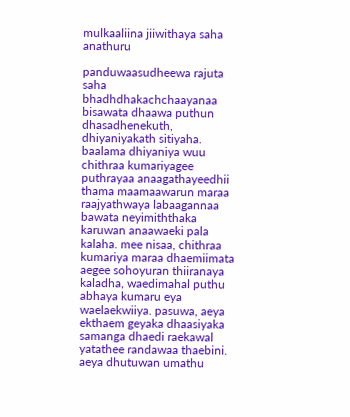mulkaaliina jiiwithaya saha anathuru

panduwaasudheewa rajuta saha bhadhdhakachchaayanaa bisawata dhaawa puthun dhasadhenekuth, dhiyaniyakath sitiyaha. baalama dhiyaniya wuu chithraa kumariyagee puthrayaa anaagathayeedhii thama maamaawarun maraa raajyathwaya labaagannaa bawata neyimiththaka karuwan anaawaeki pala kalaha. mee nisaa, chithraa kumariya maraa dhaemiimata aegee sohoyuran thiiranaya kaladha, waedimahal puthu abhaya kumaru eya waelaekwiiya. pasuwa, aeya ekthaem geyaka dhaasiyaka samanga dhaedi raekawal yatathee randawaa thaebini. aeya dhutuwan umathu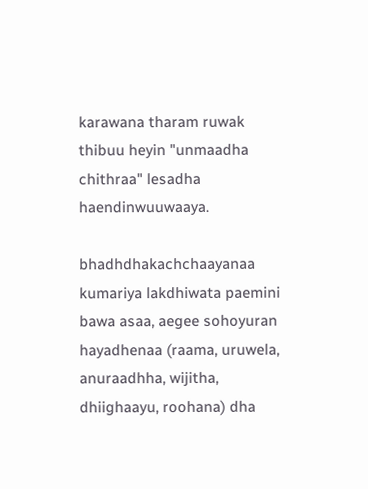karawana tharam ruwak thibuu heyin "unmaadha chithraa" lesadha haendinwuuwaaya.

bhadhdhakachchaayanaa kumariya lakdhiwata paemini bawa asaa, aegee sohoyuran hayadhenaa (raama, uruwela, anuraadhha, wijitha, dhiighaayu, roohana) dha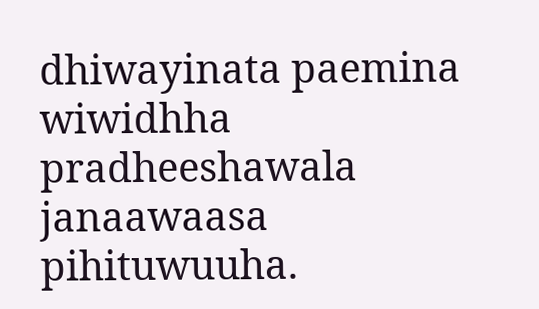dhiwayinata paemina wiwidhha pradheeshawala janaawaasa pihituwuuha.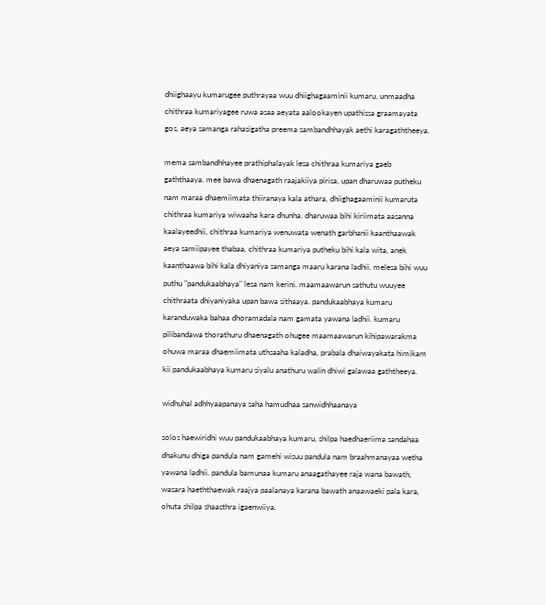dhiighaayu kumarugee puthrayaa wuu dhiighagaaminii kumaru, unmaadha chithraa kumariyagee ruwa asaa aeyata aalookayen upathissa graamayata gos, aeya samanga rahasigatha preema sambandhhayak aethi karagaththeeya.

mema sambandhhayee prathiphalayak lesa chithraa kumariya gaeb gaththaaya. mee bawa dhaenagath raajakiiya pirisa, upan dharuwaa putheku nam maraa dhaemiimata thiiranaya kala athara, dhiighagaaminii kumaruta chithraa kumariya wiwaaha kara dhunha. dharuwaa bihi kiriimata aasanna kaalayeedhii, chithraa kumariya wenuwata wenath garbhanii kaanthaawak aeya samiipayee thabaa, chithraa kumariya putheku bihi kala wita, anek kaanthaawa bihi kala dhiyaniya samanga maaru karana ladhii. melesa bihi wuu puthu "pandukaabhaya" lesa nam kerini. maamaawarun sathutu wuuyee chithraata dhiyaniyaka upan bawa sithaaya. pandukaabhaya kumaru karanduwaka bahaa dhoramadala nam gamata yawana ladhii. kumaru pilibandawa thorathuru dhaenagath ohugee maamaawarun kihipawarakma ohuwa maraa dhaemiimata uthsaaha kaladha, prabala dhaiwayakata himikam kii pandukaabhaya kumaru siyalu anathuru walin dhiwi galawaa gaththeeya.

widhuhal adhhyaapanaya saha hamudhaa sanwidhhaanaya

solos haewiridhi wuu pandukaabhaya kumaru, shilpa haedhaeriima sandahaa dhakunu dhiga pandula nam gamehi wisuu pandula nam braahmanayaa wetha yawana ladhii. pandula bamunaa kumaru anaagathayee raja wana bawath, wasara haeththaewak raajya paalanaya karana bawath anaawaeki pala kara, ohuta shilpa shaasthra igaenwiiya.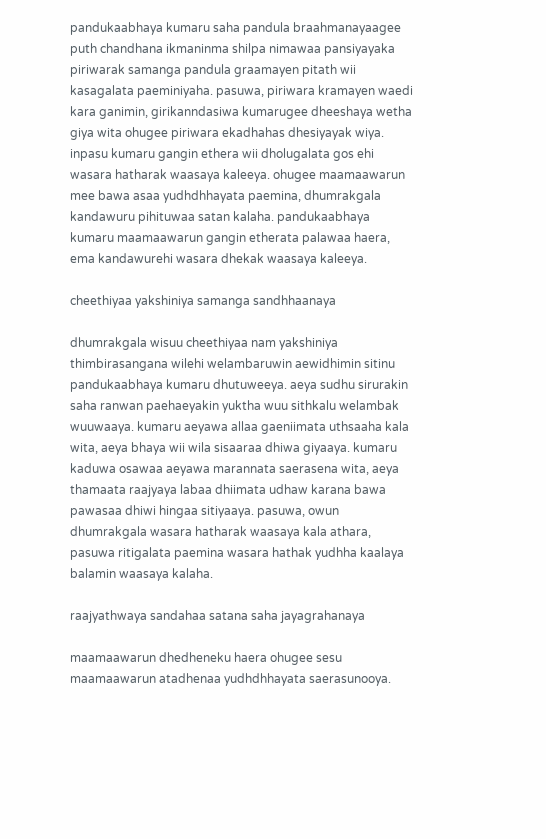pandukaabhaya kumaru saha pandula braahmanayaagee puth chandhana ikmaninma shilpa nimawaa pansiyayaka piriwarak samanga pandula graamayen pitath wii kasagalata paeminiyaha. pasuwa, piriwara kramayen waedi kara ganimin, girikanndasiwa kumarugee dheeshaya wetha giya wita ohugee piriwara ekadhahas dhesiyayak wiya. inpasu kumaru gangin ethera wii dholugalata gos ehi wasara hatharak waasaya kaleeya. ohugee maamaawarun mee bawa asaa yudhdhhayata paemina, dhumrakgala kandawuru pihituwaa satan kalaha. pandukaabhaya kumaru maamaawarun gangin etherata palawaa haera, ema kandawurehi wasara dhekak waasaya kaleeya.

cheethiyaa yakshiniya samanga sandhhaanaya

dhumrakgala wisuu cheethiyaa nam yakshiniya thimbirasangana wilehi welambaruwin aewidhimin sitinu pandukaabhaya kumaru dhutuweeya. aeya sudhu sirurakin saha ranwan paehaeyakin yuktha wuu sithkalu welambak wuuwaaya. kumaru aeyawa allaa gaeniimata uthsaaha kala wita, aeya bhaya wii wila sisaaraa dhiwa giyaaya. kumaru kaduwa osawaa aeyawa marannata saerasena wita, aeya thamaata raajyaya labaa dhiimata udhaw karana bawa pawasaa dhiwi hingaa sitiyaaya. pasuwa, owun dhumrakgala wasara hatharak waasaya kala athara, pasuwa ritigalata paemina wasara hathak yudhha kaalaya balamin waasaya kalaha.

raajyathwaya sandahaa satana saha jayagrahanaya

maamaawarun dhedheneku haera ohugee sesu maamaawarun atadhenaa yudhdhhayata saerasunooya.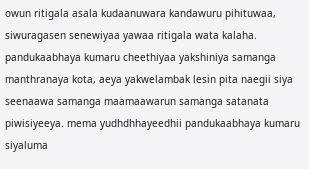owun ritigala asala kudaanuwara kandawuru pihituwaa, siwuragasen senewiyaa yawaa ritigala wata kalaha. pandukaabhaya kumaru cheethiyaa yakshiniya samanga manthranaya kota, aeya yakwelambak lesin pita naegii siya seenaawa samanga maamaawarun samanga satanata piwisiyeeya. mema yudhdhhayeedhii pandukaabhaya kumaru siyaluma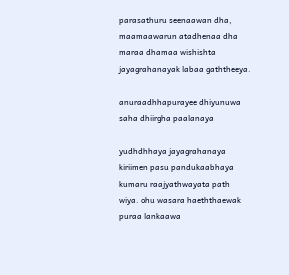parasathuru seenaawan dha, maamaawarun atadhenaa dha maraa dhamaa wishishta jayagrahanayak labaa gaththeeya.

anuraadhhapurayee dhiyunuwa saha dhiirgha paalanaya

yudhdhhaya jayagrahanaya kiriimen pasu pandukaabhaya kumaru raajyathwayata path wiya. ohu wasara haeththaewak puraa lankaawa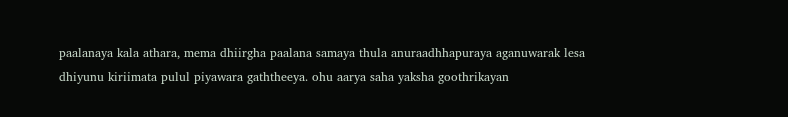paalanaya kala athara, mema dhiirgha paalana samaya thula anuraadhhapuraya aganuwarak lesa dhiyunu kiriimata pulul piyawara gaththeeya. ohu aarya saha yaksha goothrikayan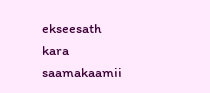ekseesath kara saamakaamii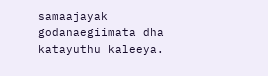samaajayak godanaegiimata dha katayuthu kaleeya.